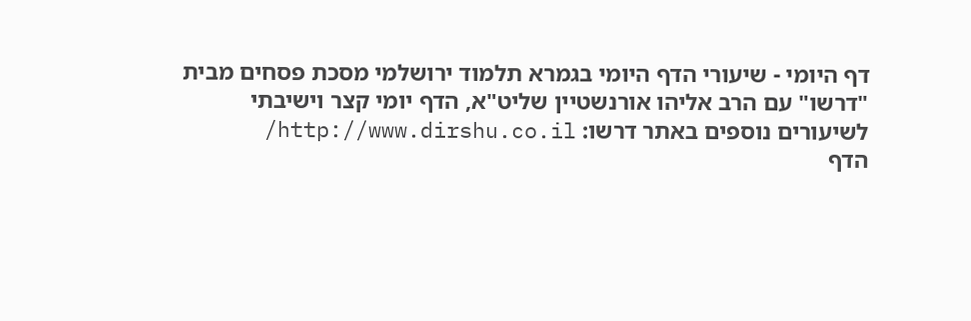דף היומי - שיעורי הדף היומי בגמרא תלמוד ירושלמי מסכת פסחים מבית "דרשו" עם הרב אליהו אורנשטיין שליט"א, הדף יומי קצר וישיבתי
לשיעורים נוספים באתר דרשו: http://www.dirshu.co.il/
הדף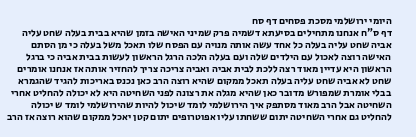היומי ירושלמי מסכת פסחים דף סח
דף ס"ח אנחנו מתחילים בסיעתא דשמיה פרק שמיני האישה בזמן שהיא בבית בעלה שחט עליה אביה שחט עליה בעלה כל אחד עשה אותה מנויה עם הפסח שלו תאכל משל בעלה כי מן הסתם האישה רוצה לאכול עם הילדים שלה ועם בעלה הלכה הרגל הראשון לעשות בבית אביה כי ברגל הראשון היא עדיין מאוד רצה ללכת לבית אביה ואביה צריכה צריך להחזיר אותה אז אנחנו אומרים שחט לא אביה שחט עליה בעלה תאכל ממקום שהיא רוצה הרב כאן נכנס באריכות להגיד שהגמרא בבלי אומרת שמפורש מדובר כאן שהיא מגלה את רצונה לפני השחיטה היא לא יכולה להחליט אחרי השחיטה אבל הרב מאוד מסתפק איך הירושלמי לומד שיכול להיות שהירושלמי לומד ש יכולה להחליט גם אחרי השחיטה יתום ששחתו עליו אפוטרופים יתום קטן יאכל ממקום שהוא רוצה אז הרב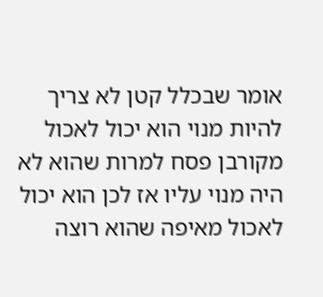אומר שבכלל קטן לא צריך להיות מנוי הוא יכול לאכול מקורבן פסח למרות שהוא לא היה מנוי עליו אז לכן הוא יכול לאכול מאיפה שהוא רוצה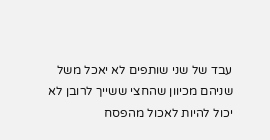עבד של שני שותפים לא יאכל משל שניהם מכיוון שהחצי ששייך לרובן לא יכול להיות לאכול מהפסח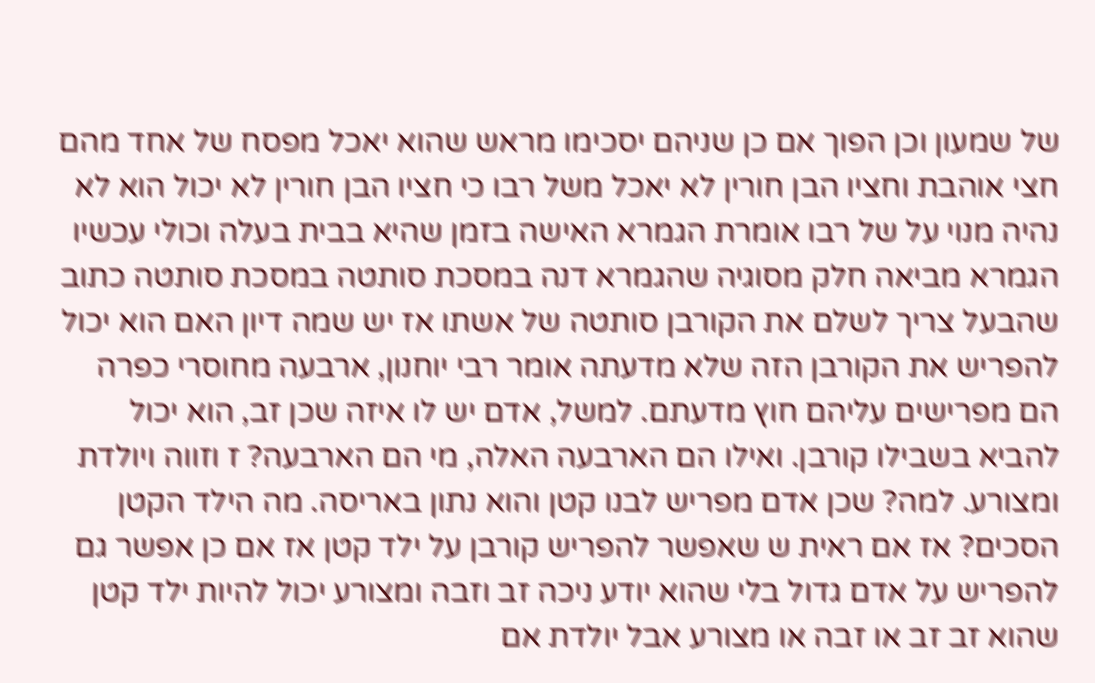של שמעון וכן הפוך אם כן שניהם יסכימו מראש שהוא יאכל מפסח של אחד מהם חצי אוהבת וחציו הבן חורין לא יאכל משל רבו כי חציו הבן חורין לא יכול הוא לא נהיה מנוי על של רבו אומרת הגמרא האישה בזמן שהיא בבית בעלה וכולי עכשיו הגמרא מביאה חלק מסוגיה שהגמרא דנה במסכת סותטה במסכת סותטה כתוב שהבעל צריך לשלם את הקורבן סותטה של אשתו אז יש שמה דיון האם הוא יכול להפריש את הקורבן הזה שלא מדעתה אומר רבי יוחנון, ארבעה מחוסרי כפרה הם מפרישים עליהם חוץ מדעתם. למשל, אדם יש לו איזה שכן זב, הוא יכול להביא בשבילו קורבן. ואילו הם הארבעה האלה, מי הם הארבעה? ז וזווה ויולדת ומצורע. למה? שכן אדם מפריש לבנו קטן והוא נתון באריסה. מה הילד הקטן הסכים? אז אם ראית ש שאפשר להפריש קורבן על ילד קטן אז אם כן אפשר גם להפריש על אדם גדול בלי שהוא יודע ניכה זב וזבה ומצורע יכול להיות ילד קטן שהוא זב זב או זבה או מצורע אבל יולדת אם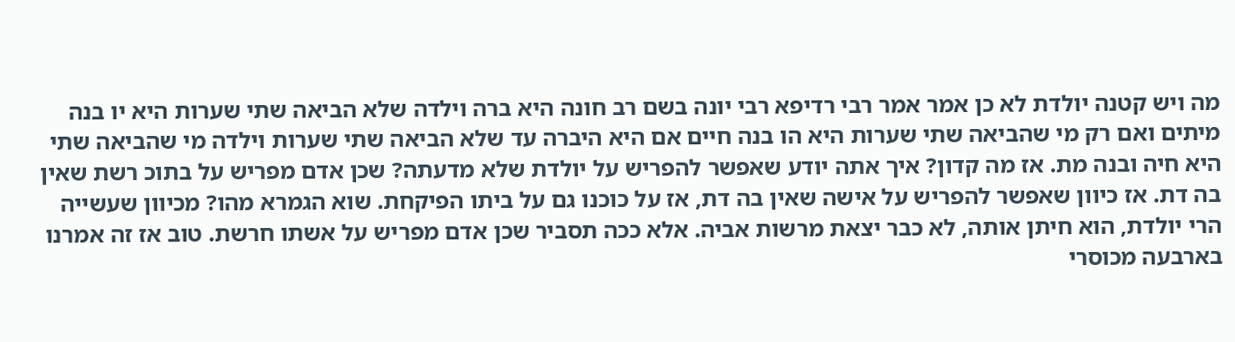מה ויש קטנה יולדת לא כן אמר אמר רבי רדיפא רבי יונה בשם רב חונה היא ברה וילדה שלא הביאה שתי שערות היא יו בנה מיתים ואם רק מי שהביאה שתי שערות היא הו בנה חיים אם היא היברה עד שלא הביאה שתי שערות וילדה מי שהביאה שתי היא חיה ובנה מת. אז מה קדון? איך אתה יודע שאפשר להפריש על יולדת שלא מדעתה? שכן אדם מפריש על בתוכ רשת שאין בה דת. אז כיוון שאפשר להפריש על אישה שאין בה דת, אז על כוכנו גם על ביתו הפיקחת. שוא הגמרא מהו? מכיוון שעשייה הרי יולדת, הוא חיתן אותה, לא כבר יצאת מרשות אביה. אלא ככה תסביר שכן אדם מפריש על אשתו חרשת. טוב אז זה אמרנו בארבעה מכוסרי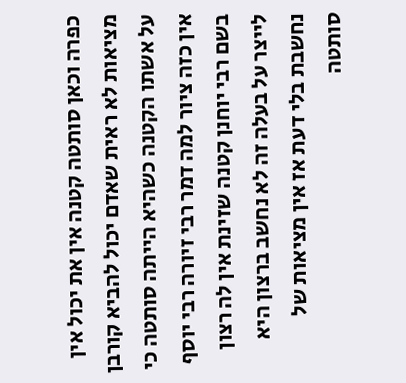כפרה וכאן סותטה קטנה אין את יכול אין מציאות לא ראית שאדם יכול להביא קורבן על אשתו הקטנה כשהיא הייתה סותטה כי אין כזה ציור למה דמר רבי זיורה רבי יוסף בשם רבי יוחנן קטנה שזינת אין לה רצון לייצר על בעלה זה לא נחשב ברצון היא נחשבת בלי דעת אז אין מציאות של סותטה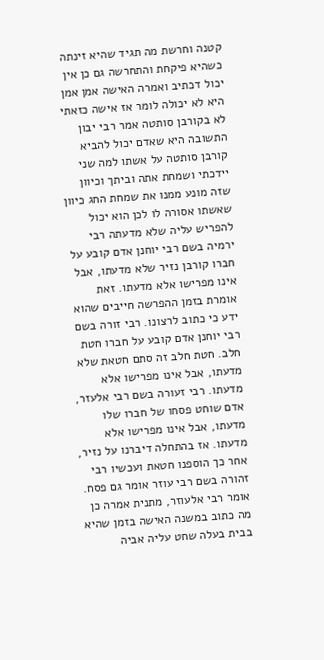קטנה וחרשת מה תגיד שהיא זינתה כשהיא פיקחת והתחרשה גם כן אין יכול דכתיב ואמרה האישה אמן אמן היא לא יכולה לומר אז אישה כזאתי לא בקורבן סותטה אמר רבי יבון התשובה היא שאדם יכול להביא קורבן סותטה על אשתו למה שני יידכתי ושמחת אתה וביתך וכיוון שזה מונע ממנו את שמחת החג כיוון שאשתו אסורה לו לכן הוא יכול להפריש עליה שלא מדעתה רבי ירמיה בשם רבי יוחנן אדם קובע על חברו קורבן נזיר שלא מדעתו, אבל אינו מפרישו אלא מדעתו. זאת אומרת בזמן ההפרשה חייבים שהוא ידע כי כתוב לרצונו. רבי זורה בשם רבי יוחנן אדם קובע על חברו חטת חלב. חטת חלב זה סתם חטאת שלא מדעתו, אבל אינו מפרישו אלא מדעתו. רבי זעורה בשם רבי אלעזר, אדם שוחט פסחו של חברו שלו מדעתו, אבל אינו מפרישו אלא מדעתו. אז בהתחלה דיברנו על נזיר, אחר כך הוספנו חטאת ועכשיו רבי זהורה בשם רבי עוזר אומר גם פסח. אומר רבי אלעוזר, מתנית אמרה כן מה כתוב במשנה האישה בזמן שהיא בבית בעלה שחט עליה אביה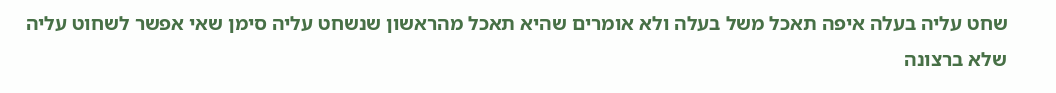שחט עליה בעלה איפה תאכל משל בעלה ולא אומרים שהיא תאכל מהראשון שנשחט עליה סימן שאי אפשר לשחוט עליה שלא ברצונה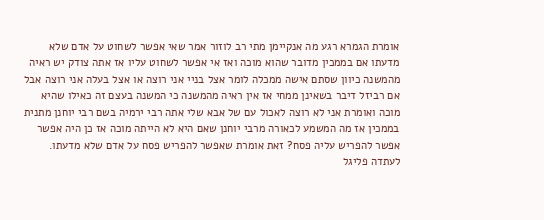אומרת הגמרא רגע מה אנקיימן מתי רב לוזור אמר שאי אפשר לשחוט על אדם שלא מדעתו אם בממכין מדובר שהוא מוכה ואז אי אפשר לשחוט עליו אז אתה צודק יש ראיה מהמשנה כיוון שסתם אישה ממכלה לומר אצל בניי אני רוצה או אצל בעלה אני רוצה אבל אם רביזל דיבר בשאינן ממחי אז אין ראיה מהמשנה כי המשנה בעצם זה כאילו שהיא מוכה ואומרת אני לא רוצה לאכול עם של אבא שלי אתה רבי ירמיה בשם רבי יוחנן מתנית בממכין אז מה המשמע לכאורה מרבי יוחנן שאם היא לא הייתה מוכה אז כן היה אפשר אפשר להפריש עליה פסח? זאת אומרת שאפשר להפריש פסח על אדם שלא מדעתו. לעתדה פליגל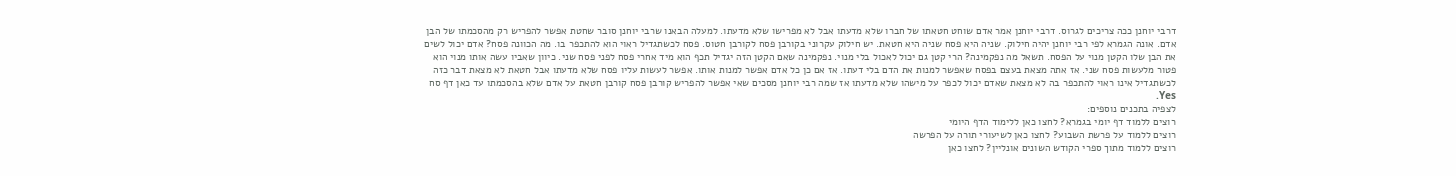דרבי יוחנן ככה צריכים לגרוס. דרבי יוחנן אמר אדם שוחט חטאתו של חברו שלא מדעתו אבל לא מפרישו שלא מדעתו. למעלה הבאנו שרבי יוחנן סובר שחטת אפשר להפריש רק מהסכמתו של הבן אדם. אונה הגמרא לפי רבי יוחנן יהיה חילוק. שניה היא פסח שניה היא חטאת. יש חילוק עקרוני בקורבן פסח לקורבן חטוס. פסח לכשתגדיל ראוי הוא להתכפר בו. מה הכוונה פסח? אדם יכול לשים את הבן שלו הקטן מנוי על הפסח. תשאל מה נפקמינה? הרי קטן גם יכול לאכול בלי מנוי. נפקמינה שאם הקטן הזה יגדיל תכף הוא מיד אחרי פסח לפני פסח שני. כיוון שאביו עשה אותו מנוי הוא פטור מלעשות פסח שני. אז אתה מצאת בעצם בפסח שאפשר למנות את הדם בלי דעתו. אז אם כן כל אדם אפשר למנות אותו. אפשר לעשות עליו פסח שלא מדעתו אבל חטאת לא מצאת דבר כזה לכשתגדיל אינו ראוי להתכפר בה לא מצאת שאדם יכול לכפר על מישהו שלא מדעתו אז שמה רבי יוחנן מסכים שאי אפשר להפריש קורבן פסח קורבן חטאת על אדם שלא בהסכמתו עד כאן דף סח Yes.
לצפיה בתכנים נוספים:
רוצים ללמוד דף יומי בגמרא? לחצו כאן ללימוד הדף היומי
רוצים ללמוד על פרשת השבוע? לחצו כאן לשיעורי תורה על הפרשה
רוצים ללמוד מתוך ספרי הקודש השונים אונליין? לחצו כאן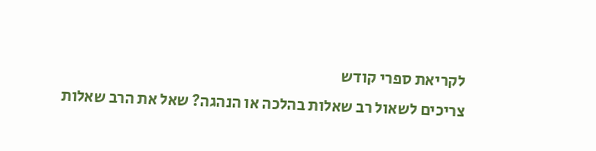לקריאת ספרי קודש
צריכים לשאול רב שאלות בהלכה או הנהגה? שאל את הרב שאלות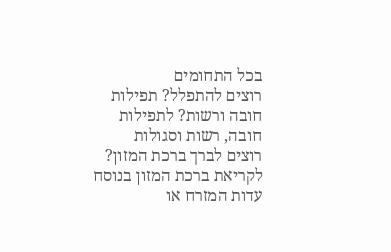בכל התחומים
רוצים להתפלל? תפילות חובה ורשות? לתפילות חובה, רשות וסגולות
רוצים לברך ברכת המזון? לקריאת ברכת המזון בנוסח עדות המזרח או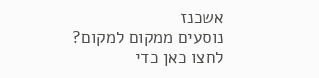אשכנז
נוסעים ממקום למקום? לחצו כאן כדי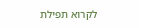לקרוא תפילת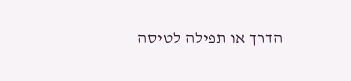הדרך או תפילה לטיסה